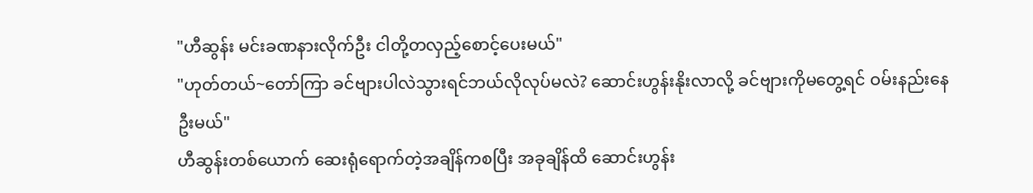"ဟီဆွန်း မင်းခဏနားလိုက်ဦး ငါတို့တလှည့်စောင့်ပေးမယ်"
"ဟုတ်တယ်~တော်ကြာ ခင်ဗျားပါလဲသွားရင်ဘယ်လိုလုပ်မလဲ? ဆောင်းဟွန်းနိုးလာလို့ ခင်ဗျားကိုမတွေ့ရင် ဝမ်းနည်းနေဦးမယ်"
ဟီဆွန်းတစ်ယောက် ဆေးရုံရောက်တဲ့အချိန်ကစပြီး အခုချိန်ထိ ဆောင်းဟွန်း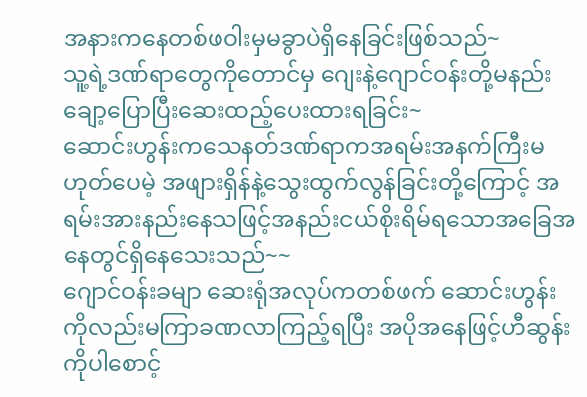အနားကနေတစ်ဖဝါးမှမခွာပဲရှိနေခြင်းဖြစ်သည်~
သူ့ရဲ့ဒဏ်ရာတွေကိုတောင်မှ ဂျေးနဲ့ဂျောင်ဝန်းတို့မနည်းချော့ပြောပြီးဆေးထည့်ပေးထားရခြင်း~
ဆောင်းဟွန်းကသေနတ်ဒဏ်ရာကအရမ်းအနက်ကြီးမဟုတ်ပေမဲ့ အဖျားရှိန်နဲ့သွေးထွက်လွန်ခြင်းတို့ကြောင့် အရမ်းအားနည်းနေသဖြင့်အနည်းငယ်စိုးရိမ်ရသောအခြေအနေတွင်ရှိနေသေးသည်~~
ဂျောင်ဝန်းခမျာ ဆေးရုံအလုပ်ကတစ်ဖက် ဆောင်းဟွန်းကိုလည်းမကြာခဏလာကြည့်ရပြီး အပိုအနေဖြင့်ဟီဆွန်းကိုပါစောင့်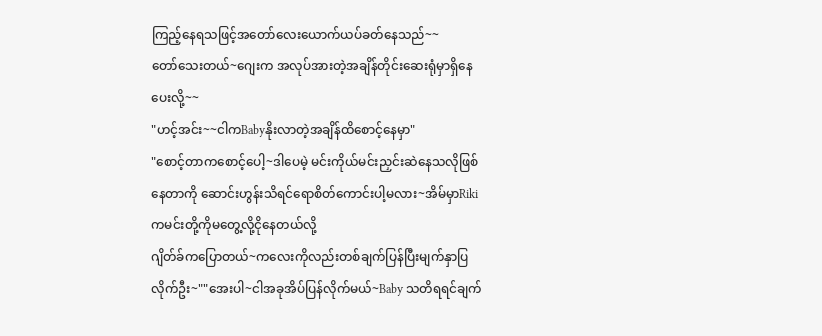ကြည့်နေရသဖြင့်အတော်လေးယောက်ယပ်ခတ်နေသည်~~
တော်သေးတယ်~ဂျေးက အလုပ်အားတဲ့အချိန်တိုင်းဆေးရုံမှာရှိနေပေးလို့~~
"ဟင့်အင်း~~ငါကBabyနိုးလာတဲ့အချိန်ထိစောင့်နေမှာ"
"စောင့်တာကစောင့်ပေါ့~ဒါပေမဲ့ မင်းကိုယ်မင်းညှင်းဆဲနေသလိုဖြစ်နေတာကို ဆောင်းဟွန်းသိရင်ရောစိတ်ကောင်းပါ့မလား~အိမ်မှာRikiကမင်းတို့ကိုမတွေ့လို့ငိုနေတယ်လို့
ဂျိတ်ခ်ကပြောတယ်~ကလေးကိုလည်းတစ်ချက်ပြန်ပြီးမျက်နှာပြလိုက်ဦး~""အေးပါ~ငါအခုအိပ်ပြန်လိုက်မယ်~Baby သတိရရင်ချက်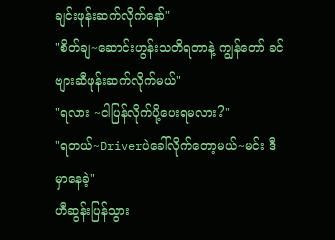ချင်းဖုန်းဆက်လိုက်နော်"
"စိတ်ချ~ဆောင်းဟွန်းသတိရတာနဲ့ ကျွန်တော် ခင်ဗျားဆီဖုန်းဆက်လိုက်မယ်"
"ရလား ~ငါပြန်လိုက်ပို့ပေးရမလား?"
"ရတယ်~Driverပဲခေါ်လိုက်တော့မယ်~မင်း ဒီမှာနေခဲ့"
ဟီဆွန်းပြန်သွား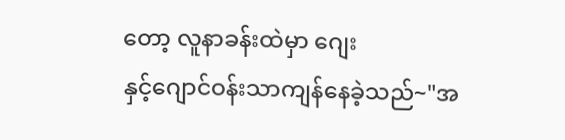တော့ လူနာခန်းထဲမှာ ဂျေး
နှင့်ဂျောင်ဝန်းသာကျန်နေခဲ့သည်~"အ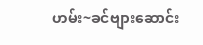ဟမ်း~ခင်ဗျားဆောင်း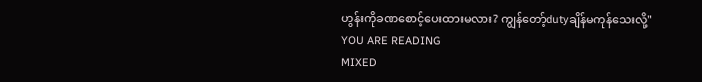ဟွန်းကိုခဏစောင့်ပေးထားမလား? ကျွန်တော့်dutyချိန်မကုန်သေးလို့"
YOU ARE READING
MIXED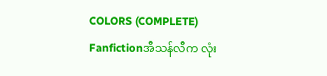COLORS (COMPLETE)
Fanfictionအီသန်လီက လုံး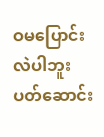ဝမပြောင်းလဲပါဘူး ပတ်ဆောင်း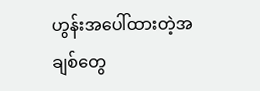ဟွန်းအပေါ်ထားတဲ့အချစ်တွေ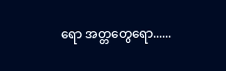ရော အတ္တတွေရော......